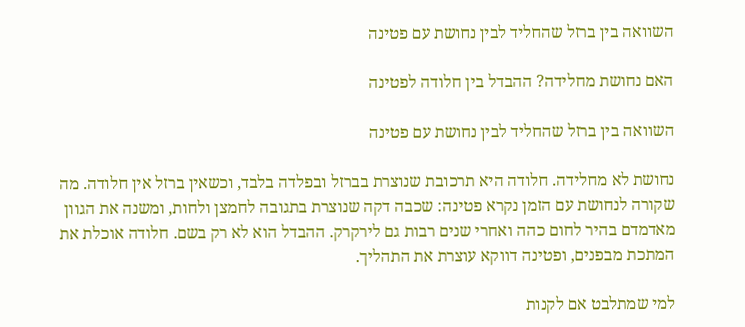השוואה בין ברזל שהחליד לבין נחושת עם פטינה

האם נחושת מחלידה? ההבדל בין חלודה לפטינה

השוואה בין ברזל שהחליד לבין נחושת עם פטינה

נחושת לא מחלידה. חלודה היא תרכובת שנוצרת בברזל ובפלדה בלבד, וכשאין ברזל אין חלודה. מה שקורה לנחושת עם הזמן נקרא פטינה: שכבה דקה שנוצרת בתגובה לחמצן ולחות, ומשנה את הגוון מאדמדם בהיר לחום כהה ואחרי שנים רבות גם לירקרק. ההבדל הוא לא רק בשם. חלודה אוכלת את המתכת מבפנים, ופטינה דווקא עוצרת את התהליך.

למי שמתלבט אם לקנות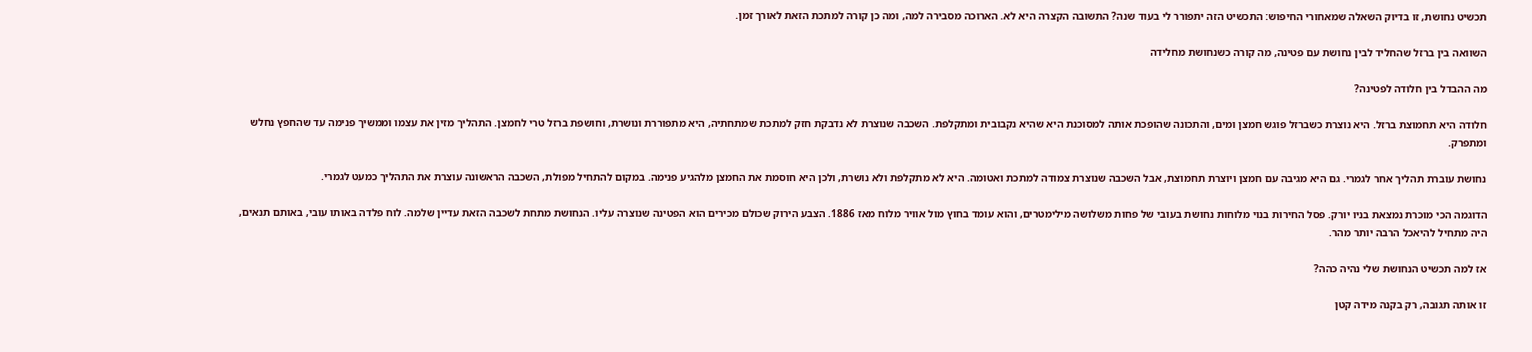תכשיט נחושת, זו בדיוק השאלה שמאחורי החיפוש: התכשיט הזה יתפורר לי בעוד שנה? התשובה הקצרה היא לא. הארוכה מסבירה למה, ומה כן קורה למתכת הזאת לאורך זמן.

השוואה בין ברזל שהחליד לבין נחושת עם פטינה, מה קורה כשנחושת מחלידה

מה ההבדל בין חלודה לפטינה?

חלודה היא תחמוצת ברזל. היא נוצרת כשברזל פוגש חמצן ומים, והתכונה שהופכת אותה למסוכנת היא שהיא נקבובית ומתקלפת. השכבה שנוצרת לא נדבקת חזק למתכת שמתחתיה, היא מתפוררת ונושרת, וחושפת ברזל טרי לחמצן. התהליך מזין את עצמו וממשיך פנימה עד שהחפץ נחלש ומתפרק.

נחושת עוברת תהליך אחר לגמרי. גם היא מגיבה עם חמצן ויוצרת תחמוצת, אבל השכבה שנוצרת צמודה למתכת ואטומה. היא לא מתקלפת ולא נושרת, ולכן היא חוסמת את החמצן מלהגיע פנימה. במקום להתחיל מפולת, השכבה הראשונה עוצרת את התהליך כמעט לגמרי.

הדוגמה הכי מוכרת נמצאת בניו יורק. פסל החירות בנוי מלוחות נחושת בעובי של פחות משלושה מילימטרים, והוא עומד בחוץ מול אוויר מלוח מאז 1886. הצבע הירוק שכולם מכירים הוא הפטינה שנוצרה עליו. הנחושת מתחת לשכבה הזאת עדיין שלמה. לוח פלדה באותו עובי, באותם תנאים, היה מתחיל להיאכל הרבה יותר מהר.

אז למה תכשיט הנחושת שלי נהיה כהה?

זו אותה תגובה, רק בקנה מידה קטן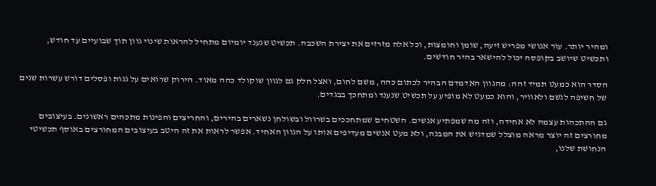ומהיר יותר. עור אנושי מפריש זיעה, שומן וחומצות, וכל אלה מזרזים את יצירת השכבה. תכשיט שנענד יומיום מתחיל להראות שינוי גוון תוך שבועיים עד חודש, ותכשיט שיושב בקופסה יכול להישאר בהיר חודשים.

הסדר הוא כמעט תמיד זהה: מהגוון האדמדם הבהיר לכתום כהה, משם לחום, ואצל חלק גם לגוון שוקולד כהה מאוד. הירוק שרואים על גגות ופסלים דורש עשרות שנים של חשיפה לגשם ולאוויר, והוא כמעט לא מופיע על תכשיט שנענד ומתחכך בבגדים.

גם ההתכהות עצמה לא אחידה, וזה מה שמפתיע אנשים. השטחים שמתחככים בשרוול ובשולחן נשארים בהירים, והחריצים והפינות מתכהים ראשונים. בעיצובים מחורצים זה יוצר מראה מוצלל שמדגיש את המבנה, ולא מעט אנשים מעדיפים אותו על הגוון האחיד. אפשר לראות את זה היטב בעיצובים המחורצים באוסף תכשיטי הנחושת שלנו,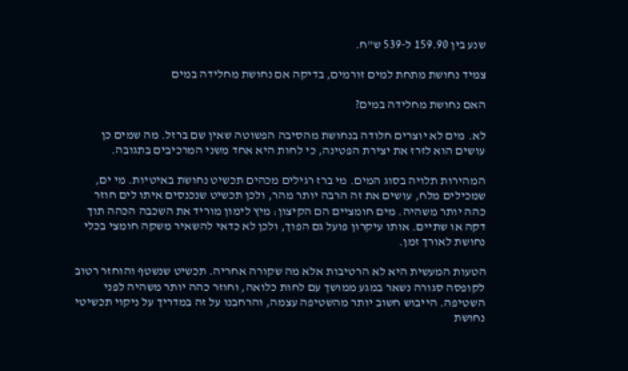שנע בין 159.90 ל-539 ש"ח.

צמיד נחושת מתחת למים זורמים, בדיקה אם נחושת מחלידה במים

האם נחושת מחלידה במים?

לא. מים לא יוצרים חלודה בנחושת מהסיבה הפשוטה שאין שם ברזל. מה שמים כן עושים הוא לזרז את יצירת הפטינה, כי לחות היא אחד משני המרכיבים בתגובה.

המהירות תלויה בסוג המים. מי ברז רגילים מכהים תכשיט נחושת באיטיות. מי ים, שמכילים מלח, עושים את זה הרבה יותר מהר, ולכן תכשיט שנכנסים איתו לים חוזר כהה יותר משהיה. מים חומציים הם הקיצון: מיץ לימון מוריד את השכבה הכהה תוך דקה או שתיים. אותו עיקרון פועל גם הפוך, ולכן לא כדאי להשאיר משקה חומצי בכלי נחושת לאורך זמן.

הטעות המעשית היא לא הרטיבות אלא מה שקורה אחריה. תכשיט שנשטף והוחזר רטוב לקופסה סגורה נשאר במגע ממושך עם לחות כלואה, וחוזר כהה יותר משהיה לפני השטיפה. הייבוש חשוב יותר מהשטיפה עצמה, והרחבנו על זה במדריך על ניקוי תכשיטי נחושת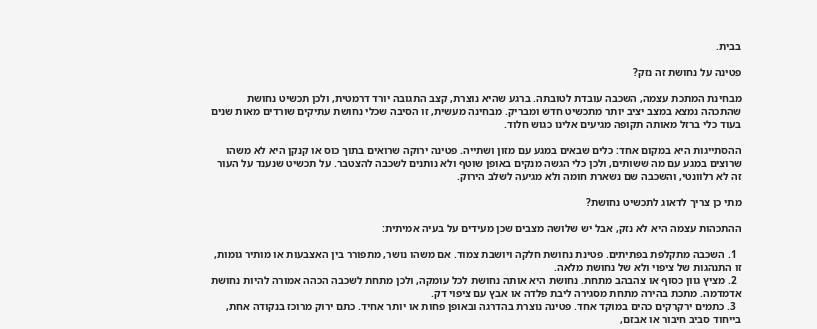בבית.

פטינה על נחושת זה נזק?

מבחינת המתכת עצמה, השכבה עובדת לטובתה. ברגע שהיא נוצרת, קצב התגובה יורד דרמטית, ולכן תכשיט נחושת שהתכהה נמצא במצב יציב יותר מתכשיט חדש ומבריק. מבחינה מעשית, זו הסיבה שכלי נחושת עתיקים שורדים מאות שנים בעוד כלי ברזל מאותה תקופה מגיעים אלינו כגוש חלוד.

ההסתייגות היא במקום אחד: כלים שבאים במגע עם מזון ושתייה. פטינה ירוקה שרואים בתוך כוס או קנקן היא לא משהו שרוצים במגע עם מה ששותים, ולכן כלי הגשה מנקים באופן שוטף ולא נותנים לשכבה להצטבר. על תכשיט שנענד על העור זה לא רלוונטי, והשכבה שם נשארת חומה ולא מגיעה לשלב הירוק.

מתי כן צריך לדאוג לתכשיט נחושת?

ההתכהות עצמה היא לא נזק, אבל יש שלושה מצבים שכן מעידים על בעיה אמיתית:

  1. השכבה מתקלפת בפתיתים. פטינת נחושת חלקה ויושבת צמוד. אם משהו נושר, מתפורר בין האצבעות או מותיר גומות, זו התנהגות של ציפוי ולא של נחושת מלאה.
  2. מציץ גוון כסוף או צהבהב מתחת. נחושת היא אותה נחושת לכל עומקה, ולכן מתחת לשכבה הכהה אמורה להיות נחושת אדמדמה. מתכת בהירה מתחת מסגירה ליבת פלדה או אבץ עם ציפוי דק.
  3. כתמים ירקרקים כהים במוקד אחד. פטינה נוצרת בהדרגה ובאופן פחות או יותר אחיד. כתם ירוק מרוכז בנקודה אחת, בייחוד סביב חיבור או אבזם,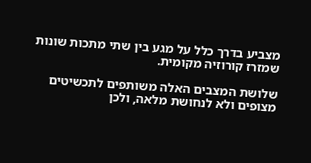מצביע בדרך כלל על מגע בין שתי מתכות שונות שמזרז קורוזיה מקומית.

שלושת המצבים האלה משותפים לתכשיטים מצופים ולא לנחושת מלאה, ולכן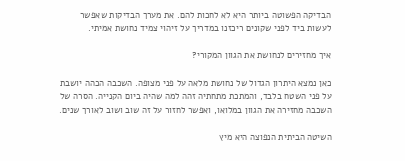הבדיקה הפשוטה ביותר היא לא לחכות להם. את מערך הבדיקות שאפשר לעשות ביד לפני שקונים ריכזנו במדריך על זיהוי צמיד נחושת אמיתי.

איך מחזירים לנחושת את הגוון המקורי?

כאן נמצא היתרון הגדול של נחושת מלאה על פני מצופה. השכבה הכהה יושבת על פני השטח בלבד, והמתכת מתחתיה זהה למה שהיה ביום הקנייה. הסרה של השכבה מחזירה את הגוון במלואו, ואפשר לחזור על זה שוב ושוב לאורך שנים.

השיטה הביתית הנפוצה היא מיץ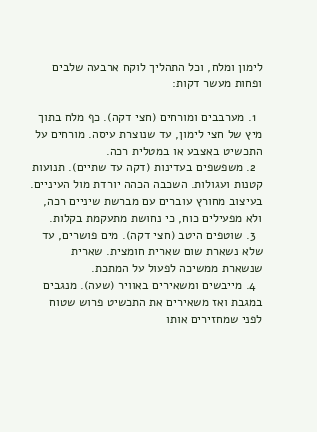לימון ומלח, וכל התהליך לוקח ארבעה שלבים ופחות מעשר דקות:

  1. מערבבים ומורחים (חצי דקה). כף מלח בתוך מיץ של חצי לימון, עד שנוצרת עיסה. מורחים על התכשיט באצבע או במטלית רכה.
  2. משפשפים בעדינות (דקה עד שתיים). תנועות קטנות ועגולות. השכבה הכהה יורדת מול העיניים. בעיצוב מחורץ עוברים עם מברשת שיניים רכה, ולא מפעילים כוח, כי נחושת מתעקמת בקלות.
  3. שוטפים היטב (חצי דקה). מים פושרים, עד שלא נשארת שום שארית חומצית. שארית שנשארת ממשיכה לפעול על המתכת.
  4. מייבשים ומשאירים באוויר (שעה). מנגבים במגבת ואז משאירים את התכשיט פרוש שטוח לפני שמחזירים אותו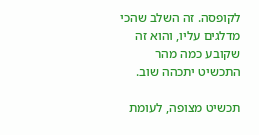לקופסה. זה השלב שהכי מדלגים עליו, והוא זה שקובע כמה מהר התכשיט יתכהה שוב.

תכשיט מצופה, לעומת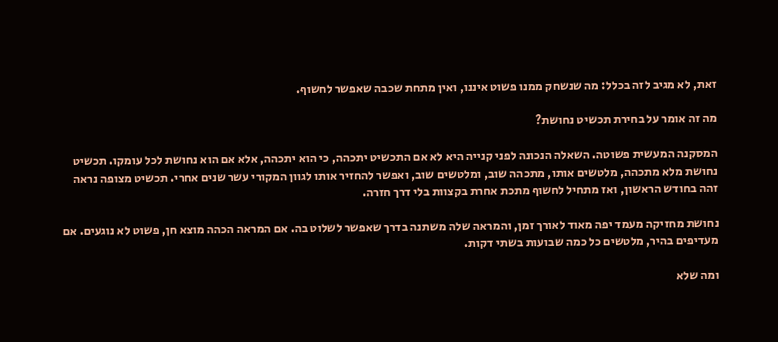זאת, לא מגיב לזה בכלל: מה שנשחק ממנו פשוט איננו, ואין מתחת שכבה שאפשר לחשוף.

מה זה אומר על בחירת תכשיט נחושת?

המסקנה המעשית פשוטה. השאלה הנכונה לפני קנייה היא לא אם התכשיט יתכהה, כי הוא יתכהה, אלא אם הוא נחושת לכל עומקו. תכשיט נחושת מלא מתכהה, מלטשים אותו, מתכהה שוב, ומלטשים שוב, ואפשר להחזיר אותו לגוון המקורי עשר שנים אחרי. תכשיט מצופה נראה זהה בחודש הראשון, ואז מתחיל לחשוף מתכת אחרת בקצוות בלי דרך חזרה.

נחושת מחזיקה מעמד יפה מאוד לאורך זמן, והמראה שלה משתנה בדרך שאפשר לשלוט בה. אם המראה הכהה מוצא חן, פשוט לא נוגעים. אם מעדיפים בהיר, מלטשים כל כמה שבועות בשתי דקות.

ומה שלא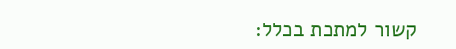קשור למתכת בכלל: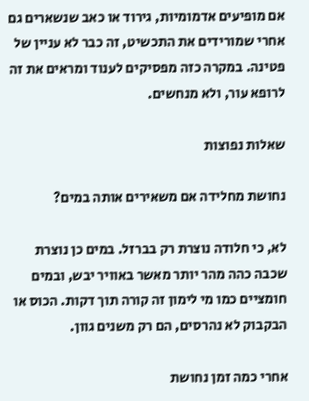אם מופיעים אדמומיות, גירוד או כאב שנשארים גם אחרי שמורידים את התכשיט, זה כבר לא עניין של פטינה. במקרה כזה מפסיקים לענוד ומראים את זה לרופא עור, ולא מנחשים.

שאלות נפוצות

נחושת מחלידה אם משאירים אותה במים?

לא, כי חלודה נוצרת רק בברזל. במים כן נוצרת שכבה כהה מהר יותר מאשר באוויר יבש, ובמים חומציים כמו מי לימון זה קורה תוך דקות. הכוס או הבקבוק לא נהרסים, הם רק משנים גוון.

אחרי כמה זמן נחושת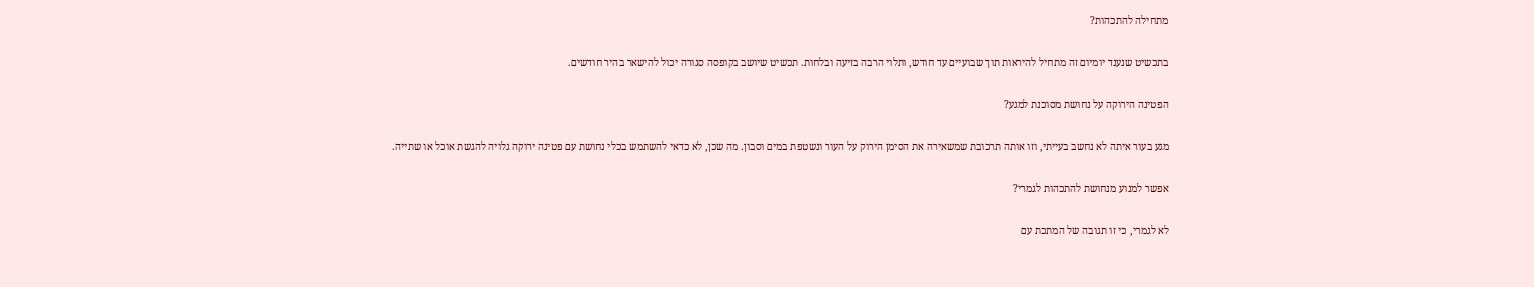מתחילה להתכהות?

בתכשיט שנענד יומיום זה מתחיל להיראות תוך שבועיים עד חודש, ותלוי הרבה בזיעה ובלחות. תכשיט שיושב בקופסה סגורה יכול להישאר בהיר חודשים.

הפטינה הירוקה על נחושת מסוכנת למגע?

מגע בעור איתה לא נחשב בעייתי, וזו אותה תרכובת שמשאירה את הסימן הירוק על העור ונשטפת במים וסבון. מה שכן, לא כדאי להשתמש בכלי נחושת עם פטינה ירוקה גלויה להגשת אוכל או שתייה.

אפשר למנוע מנחושת להתכהות לגמרי?

לא לגמרי, כי זו תגובה של המתכת עם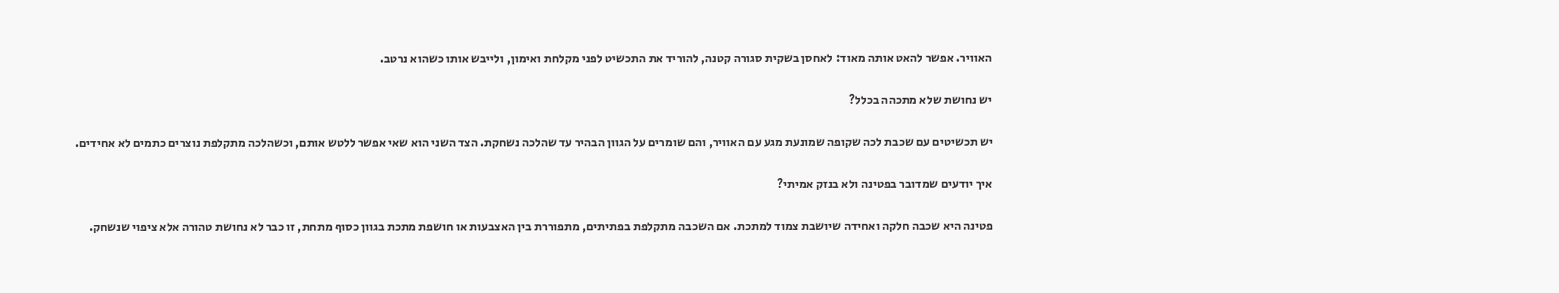האוויר. אפשר להאט אותה מאוד: לאחסן בשקית סגורה קטנה, להוריד את התכשיט לפני מקלחת ואימון, ולייבש אותו כשהוא נרטב.

יש נחושת שלא מתכהה בכלל?

יש תכשיטים עם שכבת לכה שקופה שמונעת מגע עם האוויר, והם שומרים על הגוון הבהיר עד שהלכה נשחקת. הצד השני הוא שאי אפשר ללטש אותם, וכשהלכה מתקלפת נוצרים כתמים לא אחידים.

איך יודעים שמדובר בפטינה ולא בנזק אמיתי?

פטינה היא שכבה חלקה ואחידה שיושבת צמוד למתכת. אם השכבה מתקלפת בפתיתים, מתפוררת בין האצבעות או חושפת מתכת בגוון כסוף מתחת, זו כבר לא נחושת טהורה אלא ציפוי שנשחק.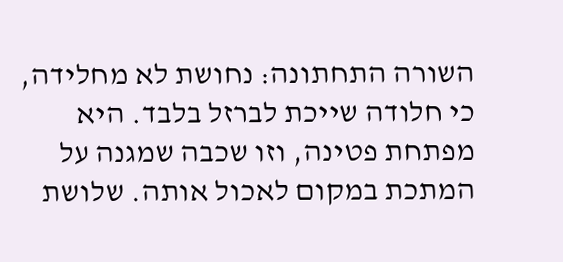השורה התחתונה: נחושת לא מחלידה, כי חלודה שייכת לברזל בלבד. היא מפתחת פטינה, וזו שכבה שמגנה על המתכת במקום לאכול אותה. שלושת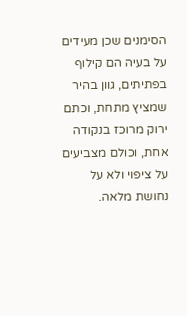הסימנים שכן מעידים על בעיה הם קילוף בפתיתים, גוון בהיר שמציץ מתחת, וכתם ירוק מרוכז בנקודה אחת, וכולם מצביעים על ציפוי ולא על נחושת מלאה.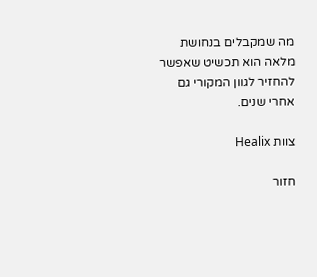מה שמקבלים בנחושת מלאה הוא תכשיט שאפשר להחזיר לגוון המקורי גם אחרי שנים.

צוות Healix

חזור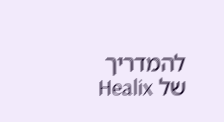להמדריך של Healix